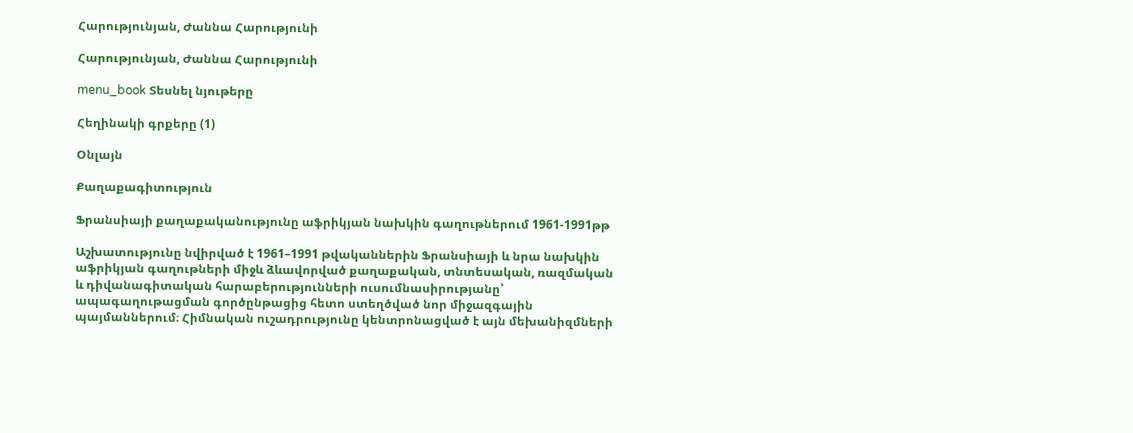Հարությունյան, Ժաննա Հարությունի

Հարությունյան, Ժաննա Հարությունի

menu_book Տեսնել նյութերը

Հեղինակի գրքերը (1)

Օնլայն

Քաղաքագիտություն

Ֆրանսիայի քաղաքականությունը աֆրիկյան նախկին գաղութներում 1961-1991թթ

Աշխատությունը նվիրված է 1961–1991 թվականներին Ֆրանսիայի և նրա նախկին աֆրիկյան գաղութների միջև ձևավորված քաղաքական, տնտեսական, ռազմական և դիվանագիտական հարաբերությունների ուսումնասիրությանը՝ ապագաղութացման գործընթացից հետո ստեղծված նոր միջազգային պայմաններում։ Հիմնական ուշադրությունը կենտրոնացված է այն մեխանիզմների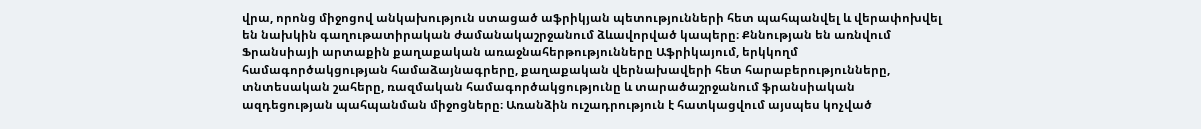վրա, որոնց միջոցով անկախություն ստացած աֆրիկյան պետությունների հետ պահպանվել և վերափոխվել են նախկին գաղութատիրական ժամանակաշրջանում ձևավորված կապերը։ Քննության են առնվում Ֆրանսիայի արտաքին քաղաքական առաջնահերթությունները Աֆրիկայում, երկկողմ համագործակցության համաձայնագրերը, քաղաքական վերնախավերի հետ հարաբերությունները, տնտեսական շահերը, ռազմական համագործակցությունը և տարածաշրջանում ֆրանսիական ազդեցության պահպանման միջոցները։ Առանձին ուշադրություն է հատկացվում այսպես կոչված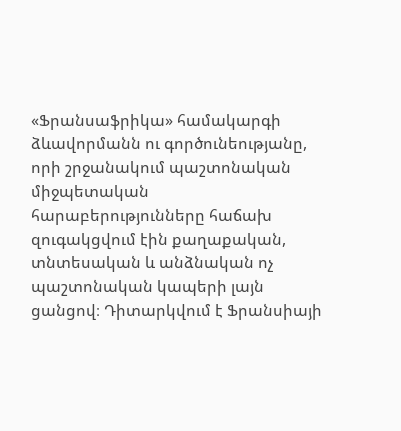«Ֆրանսաֆրիկա» համակարգի ձևավորմանն ու գործունեությանը, որի շրջանակում պաշտոնական միջպետական հարաբերությունները հաճախ զուգակցվում էին քաղաքական, տնտեսական և անձնական ոչ պաշտոնական կապերի լայն ցանցով։ Դիտարկվում է Ֆրանսիայի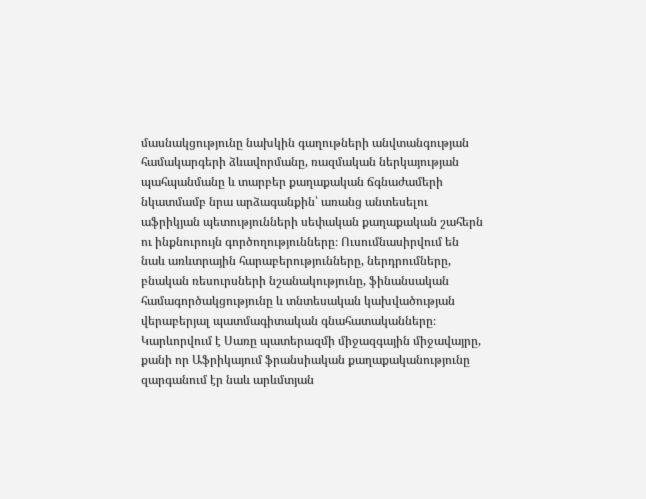մասնակցությունը նախկին գաղութների անվտանգության համակարգերի ձևավորմանը, ռազմական ներկայության պահպանմանը և տարբեր քաղաքական ճգնաժամերի նկատմամբ նրա արձագանքին՝ առանց անտեսելու աֆրիկյան պետությունների սեփական քաղաքական շահերն ու ինքնուրույն գործողությունները։ Ուսումնասիրվում են նաև առևտրային հարաբերությունները, ներդրումները, բնական ռեսուրսների նշանակությունը, ֆինանսական համագործակցությունը և տնտեսական կախվածության վերաբերյալ պատմագիտական գնահատականները։ Կարևորվում է Սառը պատերազմի միջազգային միջավայրը, քանի որ Աֆրիկայում ֆրանսիական քաղաքականությունը զարգանում էր նաև արևմտյան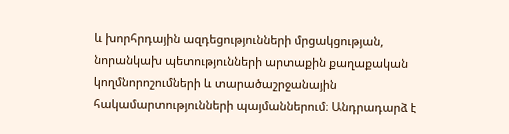և խորհրդային ազդեցությունների մրցակցության, նորանկախ պետությունների արտաքին քաղաքական կողմնորոշումների և տարածաշրջանային հակամարտությունների պայմաններում։ Անդրադարձ է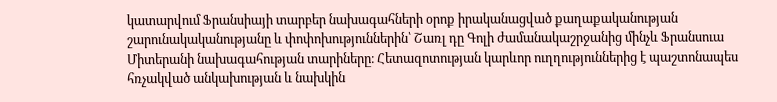կատարվում Ֆրանսիայի տարբեր նախագահների օրոք իրականացված քաղաքականության շարունակականությանը և փոփոխություններին՝ Շառլ դը Գոլի ժամանակաշրջանից մինչև Ֆրանսուա Միտերանի նախագահության տարիները։ Հետազոտության կարևոր ուղղություններից է պաշտոնապես հռչակված անկախության և նախկին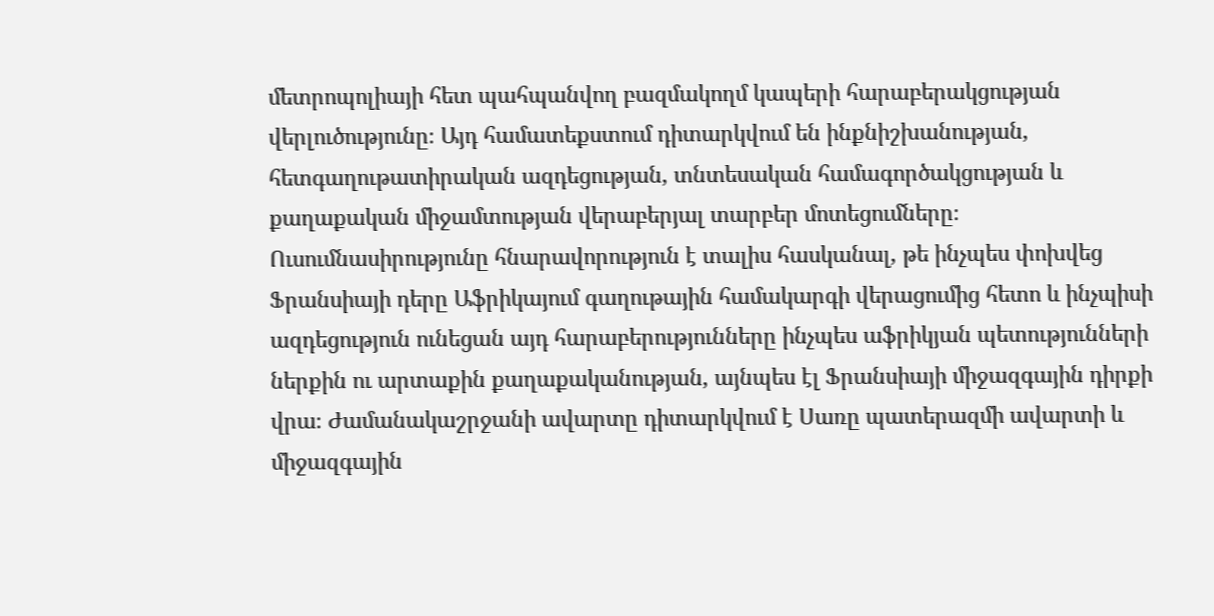մետրոպոլիայի հետ պահպանվող բազմակողմ կապերի հարաբերակցության վերլուծությունը։ Այդ համատեքստում դիտարկվում են ինքնիշխանության, հետգաղութատիրական ազդեցության, տնտեսական համագործակցության և քաղաքական միջամտության վերաբերյալ տարբեր մոտեցումները։ Ուսումնասիրությունը հնարավորություն է տալիս հասկանալ, թե ինչպես փոխվեց Ֆրանսիայի դերը Աֆրիկայում գաղութային համակարգի վերացումից հետո և ինչպիսի ազդեցություն ունեցան այդ հարաբերությունները ինչպես աֆրիկյան պետությունների ներքին ու արտաքին քաղաքականության, այնպես էլ Ֆրանսիայի միջազգային դիրքի վրա։ Ժամանակաշրջանի ավարտը դիտարկվում է Սառը պատերազմի ավարտի և միջազգային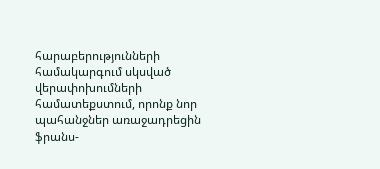հարաբերությունների համակարգում սկսված վերափոխումների համատեքստում, որոնք նոր պահանջներ առաջադրեցին ֆրանս-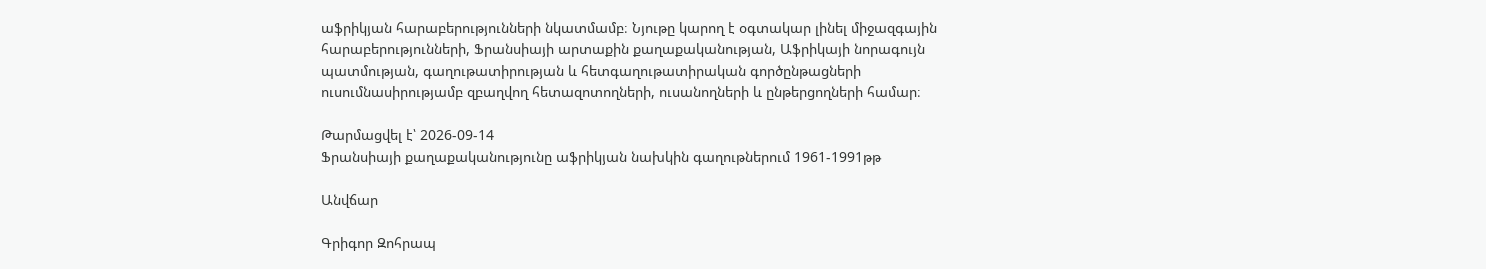աֆրիկյան հարաբերությունների նկատմամբ։ Նյութը կարող է օգտակար լինել միջազգային հարաբերությունների, Ֆրանսիայի արտաքին քաղաքականության, Աֆրիկայի նորագույն պատմության, գաղութատիրության և հետգաղութատիրական գործընթացների ուսումնասիրությամբ զբաղվող հետազոտողների, ուսանողների և ընթերցողների համար։

Թարմացվել է՝ 2026-09-14
Ֆրանսիայի քաղաքականությունը աֆրիկյան նախկին գաղութներում 1961-1991թթ

Անվճար

Գրիգոր Զոհրապ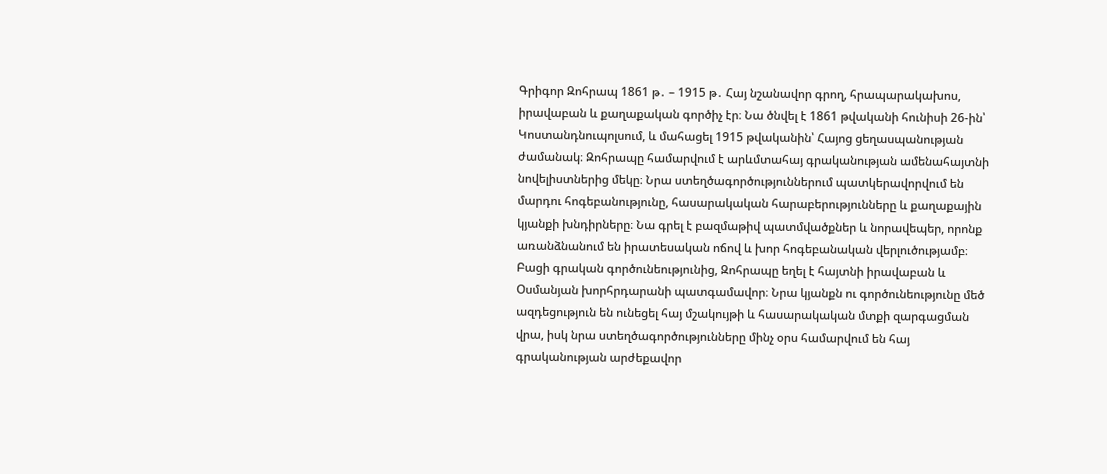Գրիգոր Զոհրապ 1861 թ․ – 1915 թ․ Հայ նշանավոր գրող, հրապարակախոս, իրավաբան և քաղաքական գործիչ էր։ Նա ծնվել է 1861 թվականի հունիսի 26-ին՝ Կոստանդնուպոլսում, և մահացել 1915 թվականին՝ Հայոց ցեղասպանության ժամանակ։ Զոհրապը համարվում է արևմտահայ գրականության ամենահայտնի նովելիստներից մեկը։ Նրա ստեղծագործություններում պատկերավորվում են մարդու հոգեբանությունը, հասարակական հարաբերությունները և քաղաքային կյանքի խնդիրները։ Նա գրել է բազմաթիվ պատմվածքներ և նորավեպեր, որոնք առանձնանում են իրատեսական ոճով և խոր հոգեբանական վերլուծությամբ։ Բացի գրական գործունեությունից, Զոհրապը եղել է հայտնի իրավաբան և Օսմանյան խորհրդարանի պատգամավոր։ Նրա կյանքն ու գործունեությունը մեծ ազդեցություն են ունեցել հայ մշակույթի և հասարակական մտքի զարգացման վրա, իսկ նրա ստեղծագործությունները մինչ օրս համարվում են հայ գրականության արժեքավոր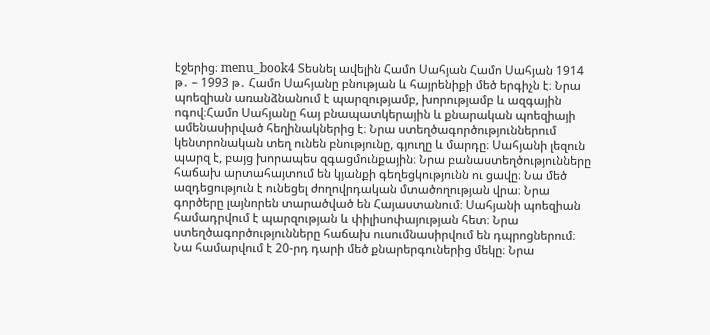էջերից։ menu_book4 Տեսնել ավելին Համո Սահյան Համո Սահյան 1914 թ․ – 1993 թ․ Համո Սահյանը բնության և հայրենիքի մեծ երգիչն է։ Նրա պոեզիան առանձնանում է պարզությամբ, խորությամբ և ազգային ոգով։Համո Սահյանը հայ բնապատկերային և քնարական պոեզիայի ամենասիրված հեղինակներից է։ Նրա ստեղծագործություններում կենտրոնական տեղ ունեն բնությունը, գյուղը և մարդը։ Սահյանի լեզուն պարզ է, բայց խորապես զգացմունքային։ Նրա բանաստեղծությունները հաճախ արտահայտում են կյանքի գեղեցկությունն ու ցավը։ Նա մեծ ազդեցություն է ունեցել ժողովրդական մտածողության վրա։ Նրա գործերը լայնորեն տարածված են Հայաստանում։ Սահյանի պոեզիան համադրվում է պարզության և փիլիսոփայության հետ։ Նրա ստեղծագործությունները հաճախ ուսումնասիրվում են դպրոցներում։ Նա համարվում է 20-րդ դարի մեծ քնարերգուներից մեկը։ Նրա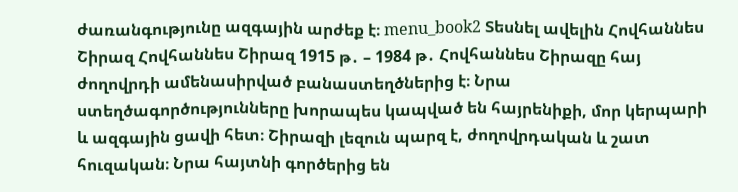ժառանգությունը ազգային արժեք է։ menu_book2 Տեսնել ավելին Հովհաննես Շիրազ Հովհաննես Շիրազ 1915 թ․ – 1984 թ․ Հովհաննես Շիրազը հայ ժողովրդի ամենասիրված բանաստեղծներից է։ Նրա ստեղծագործությունները խորապես կապված են հայրենիքի, մոր կերպարի և ազգային ցավի հետ։ Շիրազի լեզուն պարզ է, ժողովրդական և շատ հուզական։ Նրա հայտնի գործերից են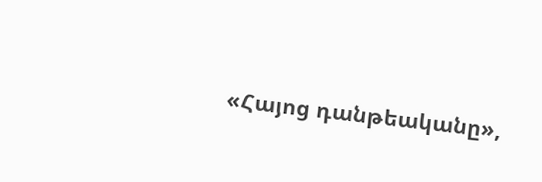«Հայոց դանթեականը»,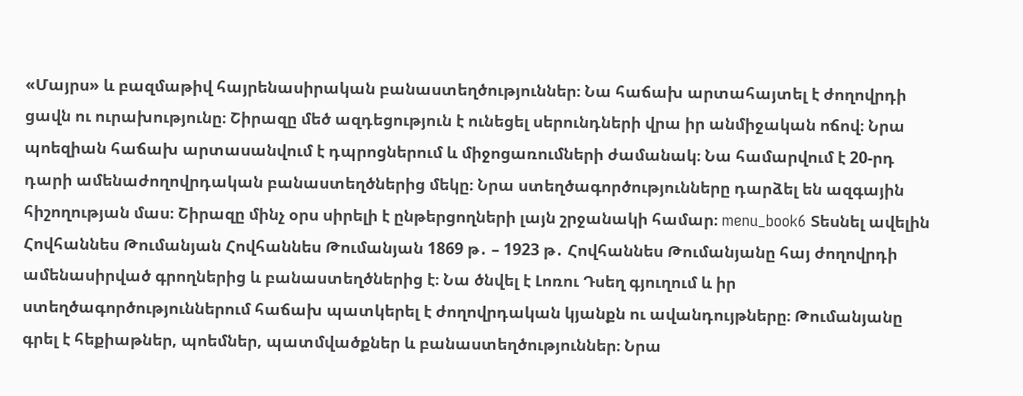«Մայրս» և բազմաթիվ հայրենասիրական բանաստեղծություններ։ Նա հաճախ արտահայտել է ժողովրդի ցավն ու ուրախությունը։ Շիրազը մեծ ազդեցություն է ունեցել սերունդների վրա իր անմիջական ոճով։ Նրա պոեզիան հաճախ արտասանվում է դպրոցներում և միջոցառումների ժամանակ։ Նա համարվում է 20-րդ դարի ամենաժողովրդական բանաստեղծներից մեկը։ Նրա ստեղծագործությունները դարձել են ազգային հիշողության մաս։ Շիրազը մինչ օրս սիրելի է ընթերցողների լայն շրջանակի համար։ menu_book6 Տեսնել ավելին Հովհաննես Թումանյան Հովհաննես Թումանյան 1869 թ․ – 1923 թ․ Հովհաննես Թումանյանը հայ ժողովրդի ամենասիրված գրողներից և բանաստեղծներից է։ Նա ծնվել է Լոռու Դսեղ գյուղում և իր ստեղծագործություններում հաճախ պատկերել է ժողովրդական կյանքն ու ավանդույթները։ Թումանյանը գրել է հեքիաթներ, պոեմներ, պատմվածքներ և բանաստեղծություններ։ Նրա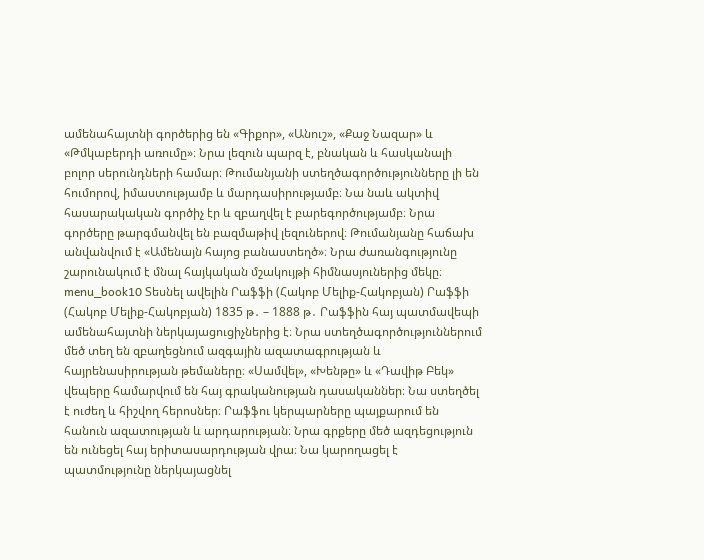ամենահայտնի գործերից են «Գիքոր», «Անուշ», «Քաջ Նազար» և «Թմկաբերդի առումը»։ Նրա լեզուն պարզ է, բնական և հասկանալի բոլոր սերունդների համար։ Թումանյանի ստեղծագործությունները լի են հումորով, իմաստությամբ և մարդասիրությամբ։ Նա նաև ակտիվ հասարակական գործիչ էր և զբաղվել է բարեգործությամբ։ Նրա գործերը թարգմանվել են բազմաթիվ լեզուներով։ Թումանյանը հաճախ անվանվում է «Ամենայն հայոց բանաստեղծ»։ Նրա ժառանգությունը շարունակում է մնալ հայկական մշակույթի հիմնասյուներից մեկը։ menu_book10 Տեսնել ավելին Րաֆֆի (Հակոբ Մելիք-Հակոբյան) Րաֆֆի (Հակոբ Մելիք-Հակոբյան) 1835 թ․ – 1888 թ․ Րաֆֆին հայ պատմավեպի ամենահայտնի ներկայացուցիչներից է։ Նրա ստեղծագործություններում մեծ տեղ են զբաղեցնում ազգային ազատագրության և հայրենասիրության թեմաները։ «Սամվել», «Խենթը» և «Դավիթ Բեկ» վեպերը համարվում են հայ գրականության դասականներ։ Նա ստեղծել է ուժեղ և հիշվող հերոսներ։ Րաֆֆու կերպարները պայքարում են հանուն ազատության և արդարության։ Նրա գրքերը մեծ ազդեցություն են ունեցել հայ երիտասարդության վրա։ Նա կարողացել է պատմությունը ներկայացնել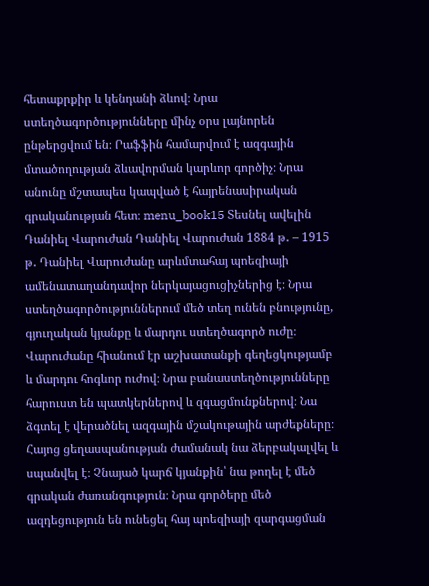հետաքրքիր և կենդանի ձևով։ Նրա ստեղծագործությունները մինչ օրս լայնորեն ընթերցվում են։ Րաֆֆին համարվում է ազգային մտածողության ձևավորման կարևոր գործիչ։ Նրա անունը մշտապես կապված է հայրենասիրական գրականության հետ։ menu_book15 Տեսնել ավելին Դանիել Վարուժան Դանիել Վարուժան 1884 թ․ – 1915 թ․ Դանիել Վարուժանը արևմտահայ պոեզիայի ամենատաղանդավոր ներկայացուցիչներից է։ Նրա ստեղծագործություններում մեծ տեղ ունեն բնությունը, գյուղական կյանքը և մարդու ստեղծագործ ուժը։ Վարուժանը հիանում էր աշխատանքի գեղեցկությամբ և մարդու հոգևոր ուժով։ Նրա բանաստեղծությունները հարուստ են պատկերներով և զգացմունքներով։ Նա ձգտել է վերածնել ազգային մշակութային արժեքները։ Հայոց ցեղասպանության ժամանակ նա ձերբակալվել և սպանվել է։ Չնայած կարճ կյանքին՝ նա թողել է մեծ գրական ժառանգություն։ Նրա գործերը մեծ ազդեցություն են ունեցել հայ պոեզիայի զարգացման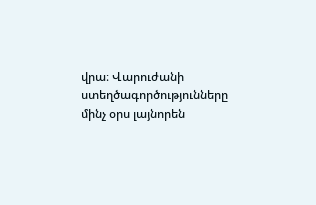վրա։ Վարուժանի ստեղծագործությունները մինչ օրս լայնորեն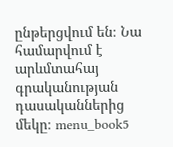ընթերցվում են։ Նա համարվում է արևմտահայ գրականության դասականներից մեկը։ menu_book5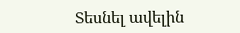Տեսնել ավելին